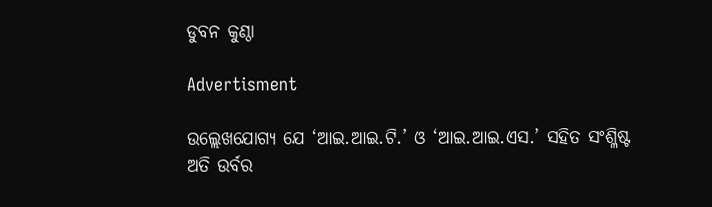ଡୁବନ କୁଣ୍ଠା

Advertisment

ଉଲ୍ଲେଖଯୋଗ୍ୟ ଯେ ‘ଆଇ.ଆଇ.ଟି.’ ଓ ‘ଆଇ.ଆଇ.ଏସ.’ ସହିତ ସଂଶ୍ଳିଷ୍ଟ ଅତି ଉର୍ବର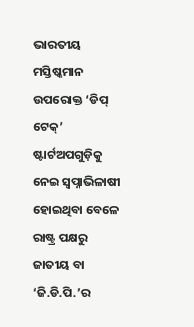ଭାରତୀୟ ମସ୍ତିଷ୍କମାନ ଉପରୋକ୍ତ ‘ଡିପ୍‌ ଟେକ୍‌’ ଷ୍ଟାର୍ଟଅପଗୁଡ଼ିକୁ ନେଇ ସ୍ବପ୍ନାଭିଳାଷୀ ହୋଇଥିବା ବେଳେ ରାଷ୍ଟ୍ର ପକ୍ଷରୁ ଜାତୀୟ ବା ‘ଜି.ଡି.ପି.’ର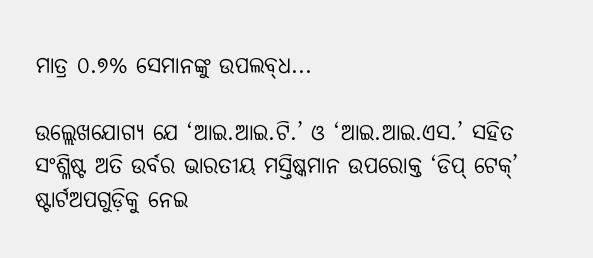ମାତ୍ର ୦.୭% ସେମାନଙ୍କୁ ଉପଲବ୍‌ଧ...

ଉଲ୍ଲେଖଯୋଗ୍ୟ ଯେ ‘ଆଇ.ଆଇ.ଟି.’ ଓ ‘ଆଇ.ଆଇ.ଏସ.’ ସହିତ ସଂଶ୍ଳିଷ୍ଟ ଅତି ଉର୍ବର ଭାରତୀୟ ମସ୍ତିଷ୍କମାନ ଉପରୋକ୍ତ ‘ଡିପ୍‌ ଟେକ୍‌’ ଷ୍ଟାର୍ଟଅପଗୁଡ଼ିକୁ ନେଇ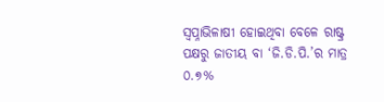ସ୍ବପ୍ନାଭିଳାଷୀ ହୋଇଥିବା ବେଳେ ରାଷ୍ଟ୍ର ପକ୍ଷରୁ ଜାତୀୟ ବା ‘ଜି.ଡି.ପି.’ର ମାତ୍ର ୦.୭%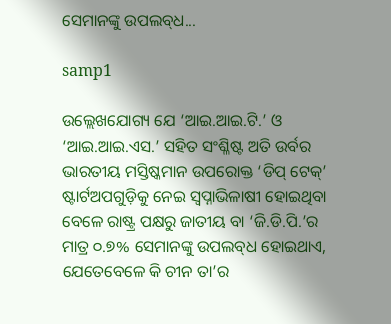ସେମାନଙ୍କୁ ଉପଲବ୍‌ଧ...

samp1

ଉଲ୍ଲେଖଯୋଗ୍ୟ ଯେ ‘ଆଇ.ଆଇ.ଟି.’ ଓ ‘ଆଇ.ଆଇ.ଏସ.’ ସହିତ ସଂଶ୍ଳିଷ୍ଟ ଅତି ଉର୍ବର ଭାରତୀୟ ମସ୍ତିଷ୍କମାନ ଉପରୋକ୍ତ ‘ଡିପ୍‌ ଟେକ୍‌’ ଷ୍ଟାର୍ଟଅପଗୁଡ଼ିକୁ ନେଇ ସ୍ବପ୍ନାଭିଳାଷୀ ହୋଇଥିବା ବେଳେ ରାଷ୍ଟ୍ର ପକ୍ଷରୁ ଜାତୀୟ ବା ‘ଜି.ଡି.ପି.’ର ମାତ୍ର ୦.୭% ସେମାନଙ୍କୁ ଉପଲବ୍‌ଧ ହୋଇଥାଏ, ଯେତେବେଳେ କି ଚୀନ ତା’ର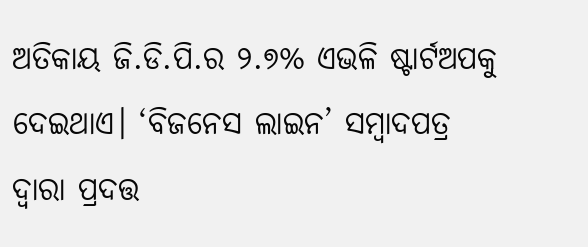ଅତିକାୟ ଜି.ଡି.ପି.ର ୨.୭% ଏଭଳି ଷ୍ଟାର୍ଟଅପକୁ ଦେଇଥାଏ। ‘ବିଜନେସ ଲାଇନ’ ସମ୍ବାଦପତ୍ର ଦ୍ବାରା ପ୍ରଦତ୍ତ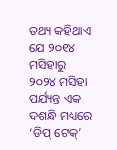ତଥ୍ୟ କହିଥାଏ ଯେ ୨୦୧୪ ମସିହାରୁ ୨୦୨୪ ମସିହା ପର୍ଯ୍ୟନ୍ତ ଏକ ଦଶନ୍ଧି ମଧ୍ୟରେ ‘ଡିପ୍‌ ଟେକ୍‌’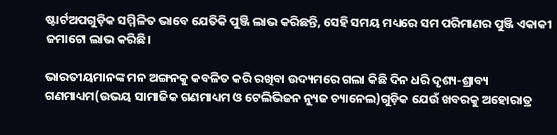ଷ୍ଟାର୍ଟଅପଗୁଡ଼ିକ ସମ୍ମିଳିତ ଭାବେ ଯେତିକି ପୁଞ୍ଜି ଲାଭ କରିଛନ୍ତି, ସେହି ସମୟ ମଧ୍ୟରେ ସମ ପରିମାଣର ପୁଞ୍ଜି ଏକାକୀ ଜମାଟୋ ଲାଭ କରିଛି।

ଭାରତୀୟମାନଙ୍କ ମନ ଅଙ୍ଗନକୁ କବଳିତ କରି ରଖିବା ଉଦ୍ୟମରେ ଗଲା କିଛି ଦିନ ଧରି ଦୃଶ୍ୟ-ଶ୍ରାବ୍ୟ ଗଣମାଧ୍ୟମ(ଉଭୟ ସାମାଜିକ ଗଣମାଧ୍ୟମ ଓ ଟେଲିଭିଜନ ନ୍ୟୁଜ ଚ୍ୟାନେଲ)ଗୁଡ଼ିକ ଯେଉଁ ଖବରକୁ ଅହୋରାତ୍ର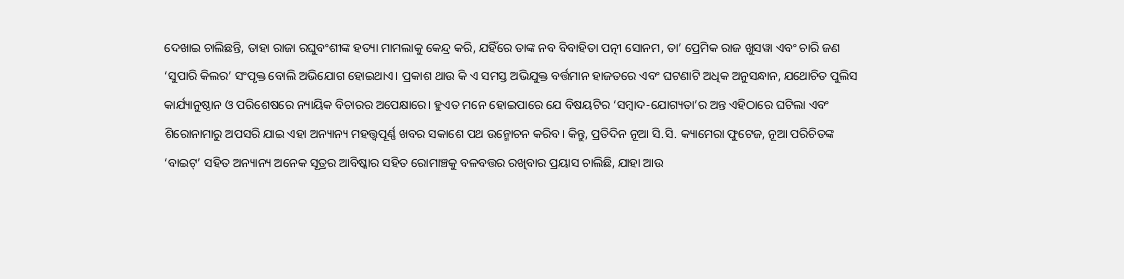ଦେଖାଇ ଚାଲିଛନ୍ତି, ତାହା ରାଜା ରଘୁବଂଶୀଙ୍କ ହତ୍ୟା ମାମଲାକୁ କେନ୍ଦ୍ର କରି, ଯହିଁରେ ତାଙ୍କ ନବ ବିବାହିତା ପତ୍ନୀ ସୋନମ, ତା’ ପ୍ରେମିକ ରାଜ ଖୁସୱା ଏବଂ ଚାରି ଜଣ ‘ସୁପାରି କିଲର’ ସଂପୃକ୍ତ ବୋଲି ଅଭିଯୋଗ ହୋଇଥାଏ। ପ୍ରକାଶ ଥାଉ କି ଏ ସମସ୍ତ ଅଭିଯୁକ୍ତ ବର୍ତ୍ତମାନ ହାଜତରେ ଏବଂ ଘଟଣାଟି ଅଧିକ ଅନୁସନ୍ଧାନ, ଯଥୋଚିତ ପୁଲିସ କାର୍ଯ୍ୟାନୁଷ୍ଠାନ ଓ ପରିଶେଷରେ ନ୍ୟାୟିକ ବିଚାରର ଅପେକ୍ଷାରେ। ହୁଏତ ମନେ ହୋଇପାରେ ଯେ ବିଷୟଟିର ‘ସମ୍ବାଦ-ଯୋଗ୍ୟତା’ର ଅନ୍ତ ଏହିଠାରେ ଘଟିଲା ଏବଂ ଶିରୋନାମାରୁ ଅପସରି ଯାଇ ଏହା ଅନ୍ୟାନ୍ୟ ମହତ୍ତ୍ବପୂର୍ଣ୍ଣ ଖବର ସକାଶେ ପଥ ଉନ୍ମୋଚନ କରିବ। କିନ୍ତୁ, ପ୍ରତିଦିନ ନୂଆ ସି.ସି. କ୍ୟାମେରା ଫୁଟେଜ, ନୂଆ ପରିଚିତଙ୍କ ‘ବାଇଟ୍‌’ ସହିତ ଅନ୍ୟାନ୍ୟ ଅନେକ ସୂତ୍ରର ଆବିଷ୍କାର ସହିତ ରୋମାଞ୍ଚକୁ ବଳବତ୍ତର ରଖିବାର ପ୍ରୟାସ ଚାଲିଛି, ଯାହା ଆଉ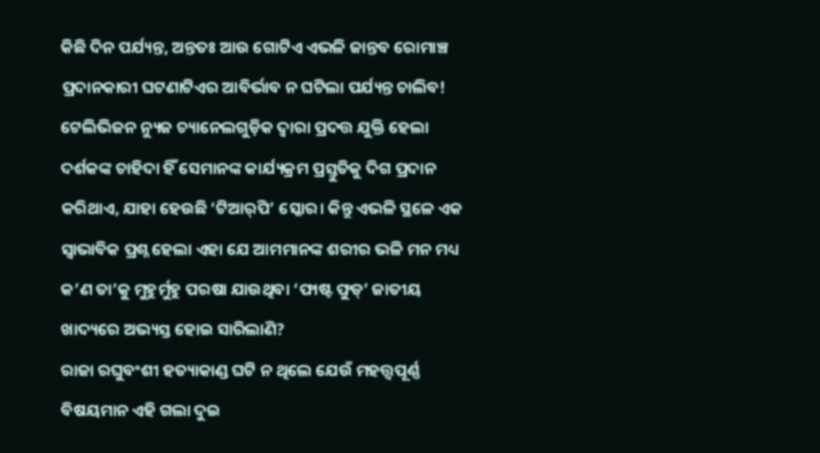କିଛି ଦିନ ପର୍ଯ୍ୟନ୍ତ, ଅନ୍ତତଃ ଆଉ ଗୋଟିଏ ଏଭଳି ଜାନ୍ତବ ରୋମାଞ୍ଚ ପ୍ରଦାନକାରୀ ଘଟଣାଟିଏର ଆବିର୍ଭାବ ନ ଘଟିଲା ପର୍ଯ୍ୟନ୍ତ ଚାଲିବ! ଟେଲିଭିଜନ ନ୍ୟୁଜ ଚ୍ୟାନେଲଗୁଡ଼ିକ ଦ୍ବାରା ପ୍ରଦତ୍ତ ଯୁକ୍ତି ହେଲା ଦର୍ଶକଙ୍କ ଚାହିଦା ହିଁ ସେମାନଙ୍କ କାର୍ଯ୍ୟକ୍ରମ ପ୍ରସ୍ତୁତିକୁ ଦିଗ ପ୍ରଦାନ କରିଥାଏ, ଯାହା ହେଉଛି ‘ଟିଆର୍‌ପି’ ସ୍କୋର। କିନ୍ତୁ ଏଭଳି ସ୍ଥଳେ ଏକ ସ୍ବାଭାବିକ ପ୍ରଶ୍ନ ହେଲା ଏହା ଯେ ଆମମାନଙ୍କ ଶରୀର ଭଳି ମନ ମଧ୍ୟ କ’ଣ ତା’କୁ ମୁହୁର୍ମୁହୁ ପରଷା ଯାଉଥିବା ‘ଫାଷ୍ଟ ଫୁଡ୍‌’ ଜାତୀୟ ଖାଦ୍ୟରେ ଅଭ୍ୟସ୍ତ ହୋଇ ସାରିଲାଣି?
ରାଜା ରଘୁବଂଶୀ ହତ୍ୟାକାଣ୍ଡ ଘଟି ନ ଥିଲେ ଯେଉଁ ମହତ୍ତ୍ବପୂର୍ଣ୍ଣ ବିଷୟମାନ ଏହି ଗଲା ଦୁଇ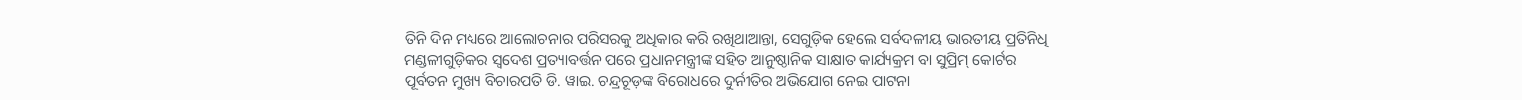ତିନି ଦିନ ମଧ୍ୟରେ ଆଲୋଚନାର ପରିସରକୁ ଅଧିକାର କରି ରଖିଥାଆନ୍ତା, ସେଗୁଡ଼ିକ ହେଲେ ସର୍ବଦଳୀୟ ଭାରତୀୟ ପ୍ରତିନିଧି ମଣ୍ଡଳୀଗୁଡ଼ିକର ସ୍ବଦେଶ ପ୍ରତ୍ୟାବର୍ତ୍ତନ ପରେ ପ୍ରଧାନମନ୍ତ୍ରୀଙ୍କ ସହିତ ଆନୁଷ୍ଠାନିକ ସାକ୍ଷାତ କାର୍ଯ୍ୟକ୍ରମ ବା ସୁପ୍ରିମ୍‌ କୋର୍ଟର ପୂର୍ବତନ ମୁଖ୍ୟ ବିଚାରପତି ଡି. ୱାଇ. ଚନ୍ଦ୍ରଚୂଡ଼ଙ୍କ ବିରୋଧରେ ଦୁର୍ନୀତିର ଅଭିଯୋଗ ନେଇ ପାଟନା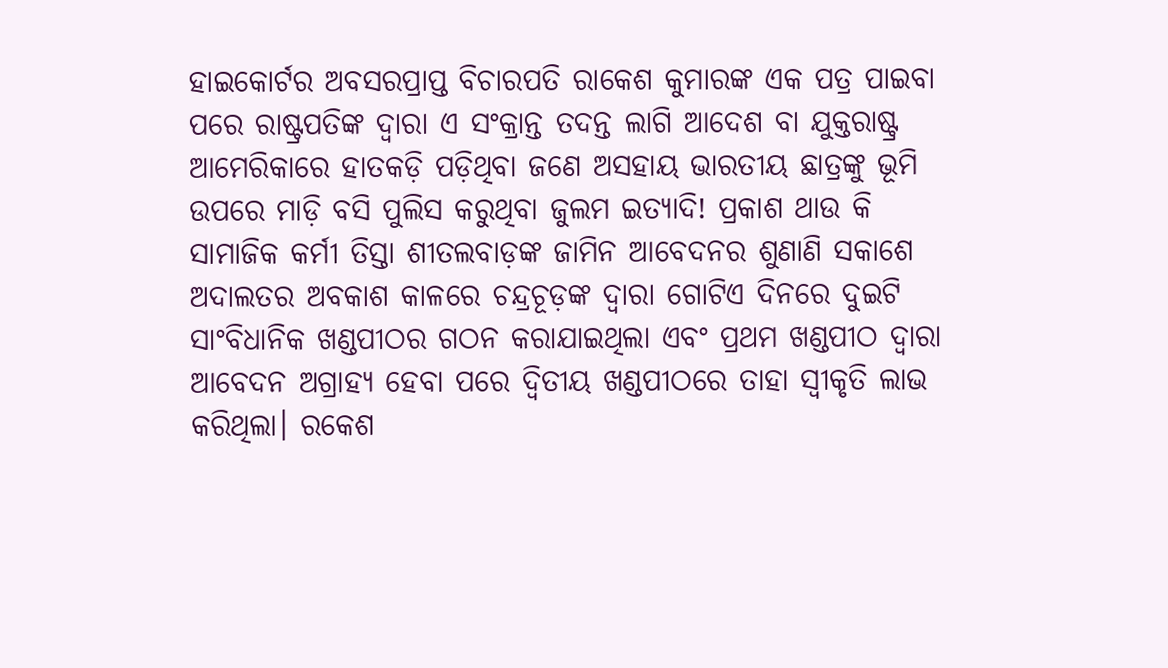ହାଇକୋର୍ଟର ଅବସରପ୍ରାପ୍ତ ବିଚାରପତି ରାକେଶ କୁମାରଙ୍କ ଏକ ପତ୍ର ପାଇବା ପରେ ରାଷ୍ଟ୍ରପତିଙ୍କ ଦ୍ବାରା ଏ ସଂକ୍ରାନ୍ତ ତଦନ୍ତ ଲାଗି ଆଦେଶ ବା ଯୁକ୍ତରାଷ୍ଟ୍ର ଆମେରିକାରେ ହାତକଡ଼ି ପଡ଼ିଥିବା ଜଣେ ଅସହାୟ ଭାରତୀୟ ଛାତ୍ରଙ୍କୁ ଭୂମି ଉପ‌ରେ ମାଡ଼ି ବସି ପୁଲିସ କରୁଥିବା ଜୁଲମ ଇତ୍ୟାଦି! ପ୍ରକାଶ ଥାଉ କି ସାମାଜିକ କର୍ମୀ ତିସ୍ତା ଶୀତଲବାଡ଼ଙ୍କ ଜାମିନ ଆବେଦନର ଶୁଣାଣି ସକାଶେ ଅଦାଲତର ଅବକାଶ କାଳରେ ଚନ୍ଦ୍ରଚୂଡ଼ଙ୍କ ଦ୍ବାରା ଗୋଟିଏ ଦିନରେ ଦୁଇଟି ସାଂବିଧାନିକ ଖଣ୍ଡପୀଠର ଗଠନ କରାଯାଇଥିଲା ଏବଂ ପ୍ରଥମ ଖଣ୍ଡପୀଠ ଦ୍ବାରା ଆବେଦନ ଅଗ୍ରାହ୍ୟ ହେବା ପରେ ଦ୍ବିତୀୟ ଖଣ୍ଡପୀଠରେ ତାହା ସ୍ବୀକୃତି ଲାଭ କରିଥିଲା। ରକେଶ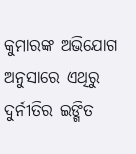କୁମାରଙ୍କ ଅଭିଯୋଗ ଅନୁସାରେ ଏଥିରୁ ଦୁର୍ନୀତିର ଇଙ୍ଗିତ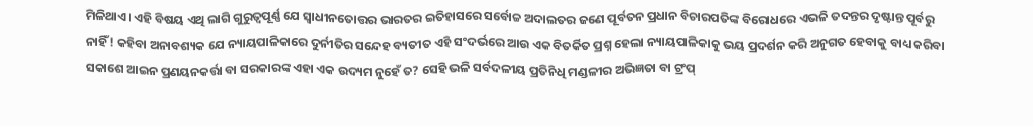ମିଳିଥାଏ। ଏହି ବିଷୟ ଏଥି ଲାଗି ଗୁରୁତ୍ବପୂର୍ଣ୍ଣ ଯେ ସ୍ବାଧୀନତୋତ୍ତର ଭାରତର ଇତିହାସରେ ସର୍ବୋଚ୍ଚ ଅଦାଲତର ଜଣେ ପୂର୍ବତନ ପ୍ରଧାନ ବିଚାରପତିଙ୍କ ବିରୋଧରେ ଏଭଳି ତଦନ୍ତର ଦୃଷ୍ଟାନ୍ତ ପୂର୍ବରୁ ନାହିଁ! କହିବା ଅନାବଶ୍ୟକ ଯେ ନ୍ୟାୟପାଳିକାରେ ଦୁର୍ନୀତିର ସନ୍ଦେହ ବ୍ୟତୀତ ଏହି ସଂଦର୍ଭରେ ଆଉ ଏକ ବିତର୍କିତ ପ୍ରଶ୍ନ ହେଲା ନ୍ୟାୟପାଳିକାକୁ ଭୟ ପ୍ରଦର୍ଶନ କରି ଅନୁଗତ ହେବାକୁ ବାଧ୍ୟ କରିବା ସକାଶେ ଆଇନ ପ୍ରଣୟନକର୍ତ୍ତା ବା ସରକାରଙ୍କ ଏହା ଏକ ଉଦ୍ୟମ ନୁହେଁ ତ? ସେହି ଭଳି ସର୍ବଦଳୀୟ ପ୍ରତିନିଧି ମଣ୍ଡଳୀର ଅଭିଜ୍ଞତା ବା ଟ୍ରଂପ୍‌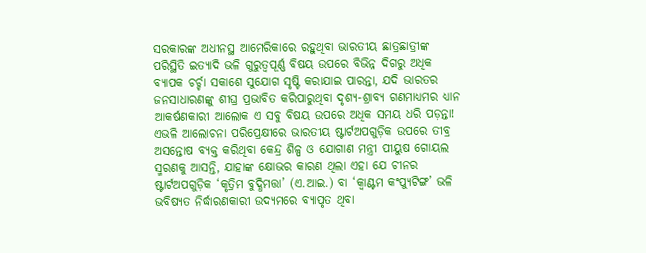ସରକାରଙ୍କ ଅଧୀନସ୍ଥ ଆ‌ମେରିକାରେ ରହୁଥିବା ଭାରତୀୟ ଛାତ୍ରଛାତ୍ରୀଙ୍କ ପରିସ୍ଥିତି ଇତ୍ୟାଦି ଭଳି ଗୁରୁତ୍ବପୂର୍ଣ୍ଣ ବିଷୟ ଉପରେ ବିଭିନ୍ନ ଦିଗରୁ ଅଧିକ ବ୍ୟାପକ ଚର୍ଚ୍ଚା ସକାଶେ ସୁଯୋଗ ସୃଷ୍ଟି କରାଯାଇ ପାରନ୍ତା, ଯଦି ଭାରତର ଜନସାଧାରଣଙ୍କୁ ଶୀଘ୍ର ପ୍ରଭାବିତ କରିପାରୁଥିବା ଦୃଶ୍ୟ-ଶ୍ରାବ୍ୟ ଗଣମାଧ୍ୟମର ଧ୍ୟାନ ଆକର୍ଷଣକାରୀ ଆଲୋକ ଏ ସବୁ ବିଷୟ ଉପରେ ଅଧିକ ସମୟ ଧରି ପଡ଼ନ୍ତା!
ଏଭଳି ଆଲୋଚନା ପରିପ୍ରେକ୍ଷୀରେ ଭାରତୀୟ ଷ୍ଟାର୍ଟଅପଗୁଡ଼ିକ ଉପରେ ତୀବ୍ର ଅସନ୍ତୋଷ ବ୍ୟକ୍ତ କରିଥିବା କେନ୍ଦ୍ର ଶିଳ୍ପ ଓ ଯୋଗାଣ ମନ୍ତ୍ରୀ ପୀୟୁଷ ଗୋୟଲ ସ୍ମରଣକୁ ଆସନ୍ତି, ଯାହାଙ୍କ କ୍ଷୋଭର କାରଣ ଥିଲା ଏହା ଯେ ଚୀନର ଷ୍ଟାର୍ଟଅପଗୁଡ଼ିକ ‘କୃତ୍ରିମ ବୁଦ୍ଧିମତ୍ତା’ (ଏ.ଆଇ.) ବା ‘କ୍ବାଣ୍ଟମ କଂପ୍ୟୁଟିଙ୍ଗ’ ଭଳି ଭବିଷ୍ୟତ ନିର୍ଦ୍ଧାରଣକାରୀ ଉଦ୍ୟମରେ ବ୍ୟାପୃତ ଥିବା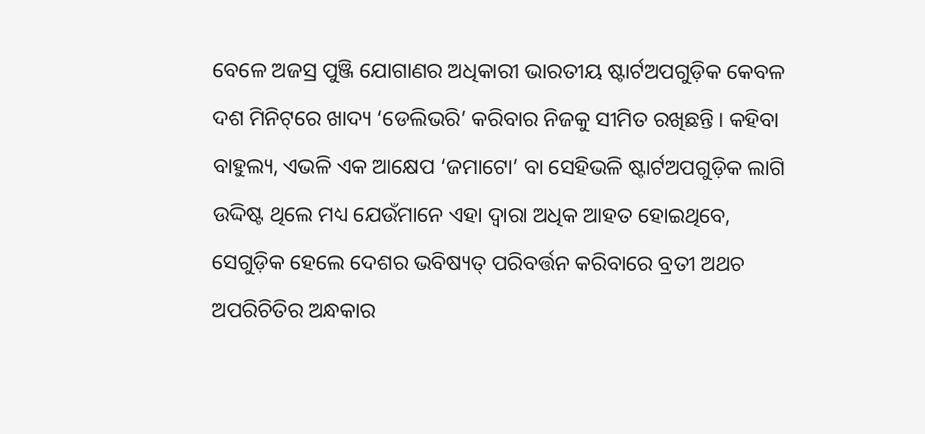ବେଳେ ଅଜସ୍ର ପୁଞ୍ଜି ଯୋଗାଣର ଅଧିକାରୀ ଭାରତୀୟ ଷ୍ଟାର୍ଟଅପଗୁଡ଼ିକ କେବଳ ଦଶ ମିନିଟ୍‌ରେ ଖାଦ୍ୟ ‘ଡେଲିଭରି’ କରିବାର ନିଜକୁ ସୀମିତ ରଖିଛନ୍ତି। କହିବା ବାହୁଲ୍ୟ, ଏଭଳି ଏକ ଆକ୍ଷେପ ‘ଜମାଟୋ’ ବା ସେହିଭଳି ଷ୍ଟାର୍ଟଅପଗୁଡ଼ିକ ଲାଗି ଉଦ୍ଦିଷ୍ଟ ଥିଲେ ମଧ୍ୟ ଯେଉଁମାନେ ଏହା ଦ୍ବାରା ଅଧିକ ଆହତ ହୋଇଥିବେ, ସେଗୁଡ଼ିକ ହେଲେ ଦେଶର ଭବିଷ୍ୟତ୍‌ ପରିବର୍ତ୍ତନ କରିବାରେ ବ୍ରତୀ ଅଥଚ ଅପରିଚିତିର ଅନ୍ଧକାର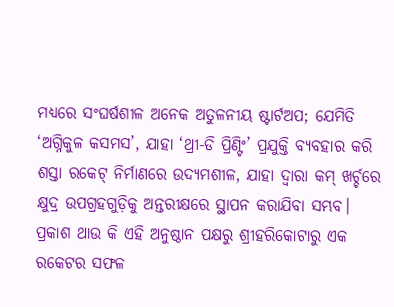ମଧ୍ୟରେ ସଂଘର୍ଷଶୀଳ ଅନେକ ଅତୁଳନୀୟ ଷ୍ଟାର୍ଟଅପ; ଯେମିତି ‘ଅଗ୍ନିକୁଳ କସମସ’, ଯାହା ‘ଥ୍ରୀ-ଡି ପ୍ରିଣ୍ଟିଂ’ ପ୍ରଯୁକ୍ତି ବ୍ୟବହାର କରି ଶସ୍ତା ରକେଟ୍‌ ନିର୍ମାଣରେ ଉଦ୍ୟମଶୀଳ, ଯାହା ଦ୍ବାରା କମ୍‌ ଖର୍ଚ୍ଚରେ କ୍ଷୁଦ୍ର ଉପଗ୍ରହଗୁଡ଼ିକୁ ଅନ୍ତରୀକ୍ଷରେ ସ୍ଥାପନ କରାଯିବା ସମ୍ଭବ। ପ୍ରକାଶ ଥାଉ କି ଏହି ଅନୁଷ୍ଠାନ ପକ୍ଷରୁ ଶ୍ରୀହରିକୋଟାରୁ ଏକ ରକେଟର ସଫଳ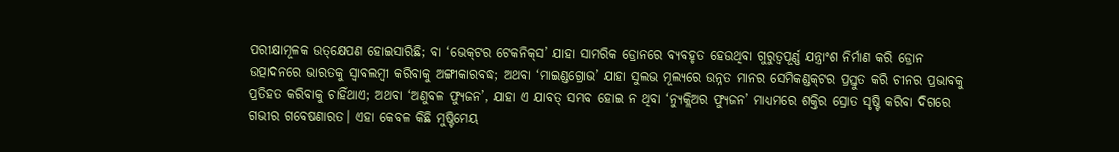ପରୀକ୍ଷାମୂଳକ ଉତ୍‌କ୍ଷେପଣ ହୋଇସାରିଛି; ବା ‘ଭେକ୍‌ଟର ଟେକନିକ୍‌ସ’ ଯାହା ସାମରିକ ଡ୍ରୋନରେ ବ୍ୟବହୃତ ହେଉଥିବା ଗୁରୁତ୍ବପୂର୍ଣ୍ଣ ଯନ୍ତ୍ରାଂଶ ନିର୍ମାଣ କରି ଡ୍ରୋନ ଉତ୍ପାଦନରେ ଭାରତକୁ ସ୍ବାବଲମ୍ବୀ କରିବାକୁ ଅଙ୍ଗୀକାରବଦ୍ଧ; ଅଥବା ‘ମାଇଣ୍ଡଗ୍ରୋଭ’ ଯାହା ସୁଲଭ ମୂଲ୍ୟରେ ଉନ୍ନତ ମାନର ସେମିକଣ୍ଡକ୍‌ଟର ପ୍ରସ୍ତୁତ କରି ଚୀନର ପ୍ରଭାବକୁ ପ୍ରତିହତ କରିବାକୁ ଚାହିଁଥାଏ; ଅଥବା ‘ଅଣୁବଳ ଫ୍ୟୁଜନ’, ଯାହା ଏ ଯାବତ୍‌ ସମ୍ଭବ ହୋଇ ନ ଥିବା ‘ନ୍ୟୁକ୍ଲିଅର ଫ୍ୟୁଜନ’ ମାଧ୍ୟମରେ ଶକ୍ତିର ସ୍ରୋତ ସୃଷ୍ଟି କରିବା ଦିଗରେ ଗଭୀର ଗବେଷଣାରତ। ଏହା କେବଳ କିଛି ମୁଷ୍ଟିମେୟ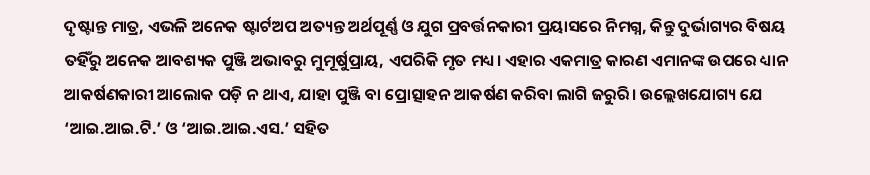ଦୃଷ୍ଟାନ୍ତ ମାତ୍ର, ଏଭଳି ଅନେକ ଷ୍ଟାର୍ଟଅପ ଅତ୍ୟନ୍ତ ଅର୍ଥପୂର୍ଣ୍ଣ ଓ ଯୁଗ ପ୍ରବର୍ତ୍ତନକାରୀ ପ୍ରୟାସରେ ନିମଗ୍ନ, କିନ୍ତୁ ଦୁର୍ଭାଗ୍ୟର ବିଷୟ ତହିଁରୁ ଅନେକ ଆବଶ୍ୟକ ପୁଞ୍ଜି ଅଭାବରୁ ମୁମୂର୍ଷୁପ୍ରାୟ, ଏପରିକି ମୃତ ମଧ୍ୟ। ଏହାର ଏକମାତ୍ର କାରଣ ଏମାନଙ୍କ ଉପରେ ଧ୍ୟାନ ଆକର୍ଷଣକାରୀ ଆଲୋକ ପଡ଼ି ନ ଥାଏ, ଯାହା ପୁଞ୍ଜି ବା ପ୍ରୋତ୍ସାହନ ଆକର୍ଷଣ କରିବା ଲାଗି ଜରୁରି। ଉଲ୍ଲେଖଯୋଗ୍ୟ ଯେ ‘ଆଇ.ଆଇ.ଟି.’ ଓ ‘ଆଇ.ଆଇ.ଏସ.’ ସହିତ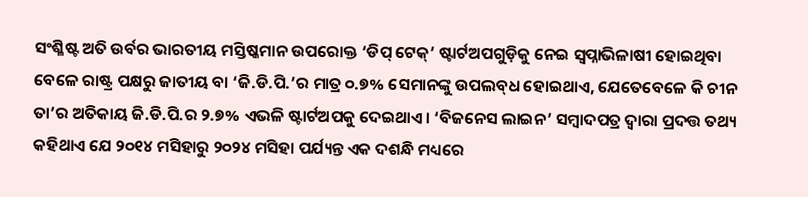ସଂଶ୍ଳିଷ୍ଟ ଅତି ଉର୍ବର ଭାରତୀୟ ମସ୍ତିଷ୍କମାନ ଉପରୋକ୍ତ ‘ଡିପ୍‌ ଟେକ୍‌’ ଷ୍ଟାର୍ଟଅପଗୁଡ଼ିକୁ ନେଇ ସ୍ବପ୍ନାଭିଳାଷୀ ହୋଇଥିବା ବେଳେ ରାଷ୍ଟ୍ର ପକ୍ଷରୁ ଜାତୀୟ ବା ‘ଜି.ଡି.ପି.’ର ମାତ୍ର ୦.୭% ସେମାନଙ୍କୁ ଉପଲବ୍‌ଧ ହୋଇଥାଏ, ଯେତେବେଳେ କି ଚୀନ ତା’ର ଅତିକାୟ ଜି.ଡି.ପି.ର ୨.୭% ଏଭଳି ଷ୍ଟାର୍ଟଅପକୁ ଦେଇଥାଏ। ‘ବିଜନେସ ଲାଇନ’ ସମ୍ବାଦପତ୍ର ଦ୍ବାରା ପ୍ରଦତ୍ତ ତଥ୍ୟ କହିଥାଏ ଯେ ୨୦୧୪ ମସିହାରୁ ୨୦୨୪ ମସିହା ପର୍ଯ୍ୟନ୍ତ ଏକ ଦଶନ୍ଧି ମଧ୍ୟରେ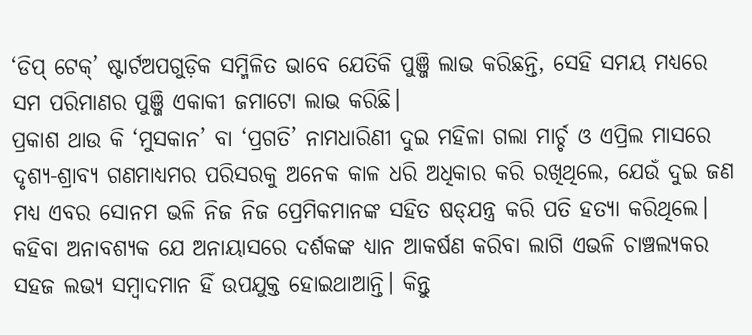‘ଡିପ୍‌ ଟେକ୍‌’ ଷ୍ଟାର୍ଟଅପଗୁଡ଼ିକ ସମ୍ମିଳିତ ଭାବେ ଯେତିକି ପୁଞ୍ଜି ଲାଭ କରିଛନ୍ତି, ସେହି ସମୟ ମଧ୍ୟରେ ସମ ପରିମାଣର ପୁଞ୍ଜି ଏକାକୀ ଜମାଟୋ ଲାଭ କରିଛି।
ପ୍ରକାଶ ଥାଉ କି ‘ମୁସକାନ’ ବା ‘ପ୍ରଗତି’ ନାମଧାରିଣୀ ଦୁଇ ମହିଳା ଗଲା ମାର୍ଚ୍ଚ ଓ ଏପ୍ରିଲ ମାସରେ ଦୃଶ୍ୟ-ଶ୍ରାବ୍ୟ ଗଣମାଧ୍ୟମର ପରିସରକୁ ଅନେକ କାଳ ଧରି ଅଧିକାର କରି ରଖିଥିଲେ, ଯେଉଁ ଦୁଇ ଜଣ ମଧ୍ୟ ଏବର ସୋନମ ଭଳି ନିଜ ନିଜ ପ୍ରେମିକମାନଙ୍କ ସହିତ ଷଡ୍‌ଯନ୍ତ୍ର କରି ପତି ହତ୍ୟା କରିଥିଲେ। କହିବା ଅନାବଶ୍ୟକ ଯେ ଅନାୟାସରେ ଦର୍ଶକଙ୍କ ଧ୍ୟାନ ଆକର୍ଷଣ କରିବା ଲାଗି ଏଭଳି ଚାଞ୍ଚଲ୍ୟକର ସହଜ ଲଭ୍ୟ ସମ୍ବାଦମାନ ହିଁ ଉପଯୁକ୍ତ ହୋଇଥାଆନ୍ତି। କିନ୍ତୁ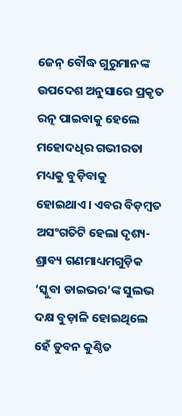ଜେନ୍‌ ବୌଦ୍ଧ ଗୁରୁମାନଙ୍କ ଉପଦେଶ ଅନୁସାରେ ପ୍ରକୃତ ରତ୍ନ ପାଇବାକୁ ହେଲେ ମହୋଦଧିର ଗଭୀରତା ମଧ୍ୟକୁ ବୁଡ଼ିବାକୁ ହୋଇଥାଏ। ଏବର ବିଡ଼ମ୍ବତ ଅସଂଗତିଟି ହେଲା ଦୃଶ୍ୟ-ଶ୍ରାବ୍ୟ ଗଣମାଧ୍ୟମଗୁଡ଼ିକ ‘ସ୍କୁବା ଡାଇଭର’ଙ୍କ ସୁଲଭ ଦକ୍ଷ ବୁଡ଼ାଳି ହୋଇଥିଲେ ହେଁ ଡୁବନ କୁଣ୍ଠିତ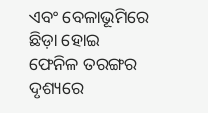ଏବଂ ବେଳାଭୂମିରେ ଛିଡ଼ା ହୋଇ ଫେନିଳ ତରଙ୍ଗର ଦୃଶ୍ୟରେ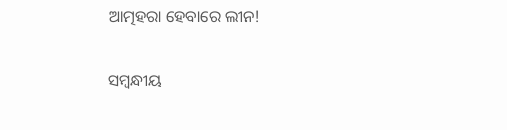ଆତ୍ମହରା ହେବାରେ ଲୀନ!

ସମ୍ବନ୍ଧୀୟ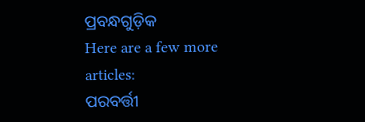ପ୍ରବନ୍ଧଗୁଡ଼ିକ
Here are a few more articles:
ପରବର୍ତ୍ତୀ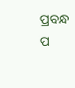ପ୍ରବନ୍ଧ ପ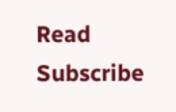Read
Subscribe